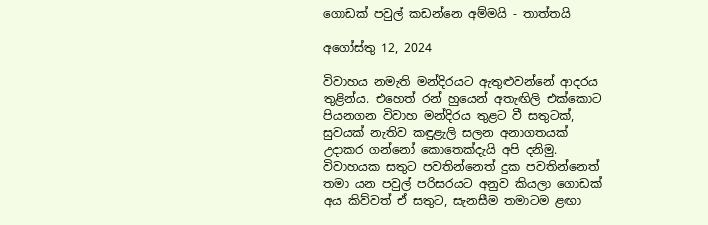ගොඩක් පවුල් කඩන්නෙ අම්මයි - තාත්තයි

අගෝස්තු 12, 2024

විවාහය නමැති මන්දිරයට ඇතුළුවන්නේ ආදරය තුළින්ය. එහෙත් රන් හුයෙන් අතැඟිලි එක්කොට පියනගන විවාහ මන්දිරය තුළට වී සතුටක්, සුවයක් නැතිව කඳුළැලි සලන අනාගතයක් උදාකර ගන්නෝ කොතෙක්දැයි අපි දනිමු. විවාහයක සතුට පවතින්නෙත් දුක පවතින්නෙත් තමා යන පවුල් පරිසරයට අනුව කියලා ගොඩක් අය කිව්වත් ඒ සතුට, සැනසීම තමාටම ළඟා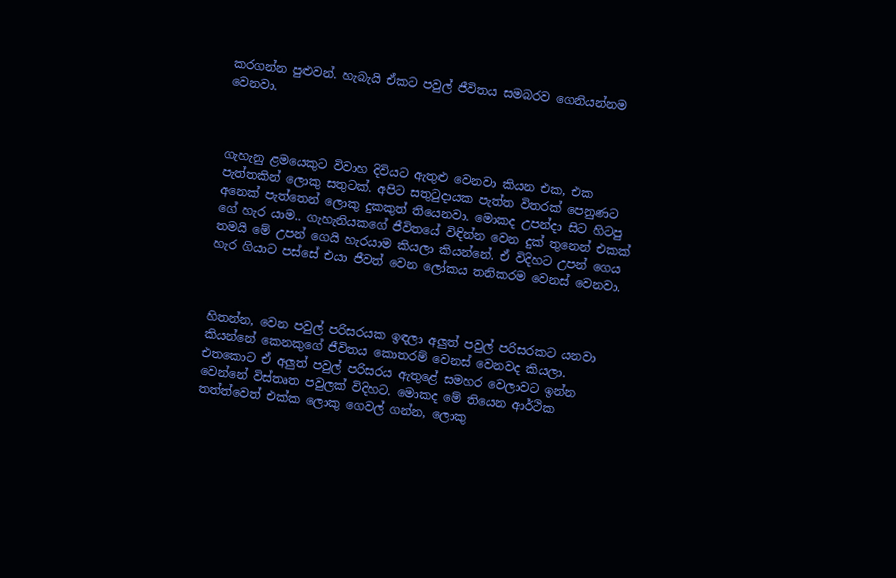කරගන්න පුළුවන්. හැබැයි ඒකට පවුල් ජීවිතය සමබරව ගෙනියන්නම වෙනවා.



ගැහැනු ළමයෙකුට විවාහ දිවියට ඇතුළු වෙනවා කියන එක, එක පැත්තකින් ලොකු සතුටක්. අපිට සතුටුදායක පැත්ත විතරක් පෙනුණට අනෙක් පැත්තෙන් ලොකු දුකකුත් තියෙනවා. මොකද උපන්දා සිට හිටපු ගේ හැර යාම.. ගැහැනියකගේ ජීවිතයේ විඳින්න වෙන දුක් තුනෙන් එකක් තමයි මේ උපන් ගෙයි හැරයාම කියලා කියන්නේ. ඒ විදිහට උපන් ගෙය හැර ගියාට පස්සේ එයා ජීවත් වෙන ලෝකය තනිකරම වෙනස් වෙනවා.



හිතන්න, වෙන පවුල් පරිසරයක ඉඳලා අලුත් පවුල් පරිසරකට යනවා කියන්නේ කෙනකුගේ ජීවිතය කොතරම් වෙනස් වෙනවද කියලා. එතකොට ඒ අලුත් පවුල් පරිසරය ඇතුළේ සමහර වෙලාවට ඉන්න වෙන්නේ විස්තෘත පවුලක් විදිහට. මොකද මේ තියෙන ආර්ථික තත්ත්වෙත් එක්ක ලොකු ගෙවල් ගන්න, ලොකු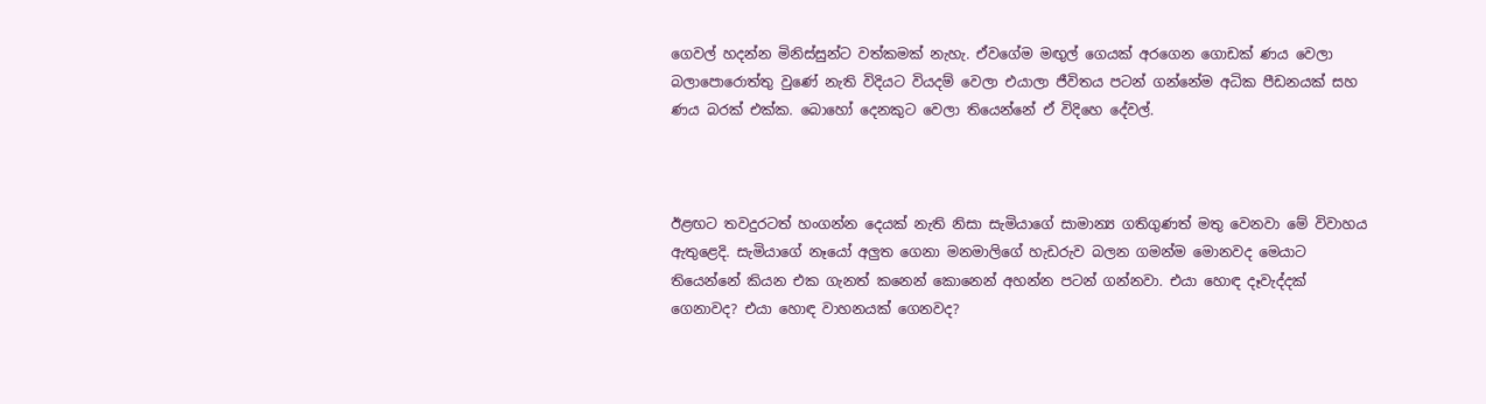ගෙවල් හදන්න මිනිස්සුන්ට වත්කමක් නැහැ. ඒවගේම මඟුල් ගෙයක් අරගෙන ගොඩක් ණය වෙලා බලාපොරොත්තු වුණේ නැති විදියට වියදම් වෙලා එයාලා ජීවිතය පටන් ගන්නේම අධික පීඩනයක් සහ ණය බරක් එක්ක. බොහෝ දෙනකුට වෙලා තියෙන්නේ ඒ විදිහෙ දේවල්.



ඊළඟට තවදුරටත් හංගන්න දෙයක් නැති නිසා සැමියාගේ සාමාන්‍ය ගතිගුණත් මතු වෙනවා මේ විවාහය ඇතුළෙදි. සැමියාගේ නෑයෝ අලුත ගෙනා මනමාලිගේ හැඩරුව බලන ගමන්ම මොනවද මෙයාට තියෙන්නේ කියන එක ගැනත් කනෙන් කොනෙන් අහන්න පටන් ගන්නවා. එයා හොඳ දෑවැද්දක් ගෙනාවද? එයා හොඳ වාහනයක් ගෙනවද?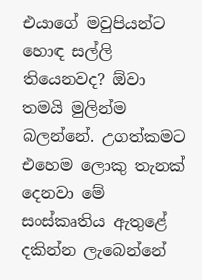එයාගේ මවුපියන්ට හොඳ සල්ලි තියෙනවද? ඕවා තමයි මුලින්ම බලන්නේ. උගත්කමට එහෙම ලොකු තැනක් දෙනවා මේ සංස්කෘතිය ඇතුළේ දකින්න ලැබෙන්නේ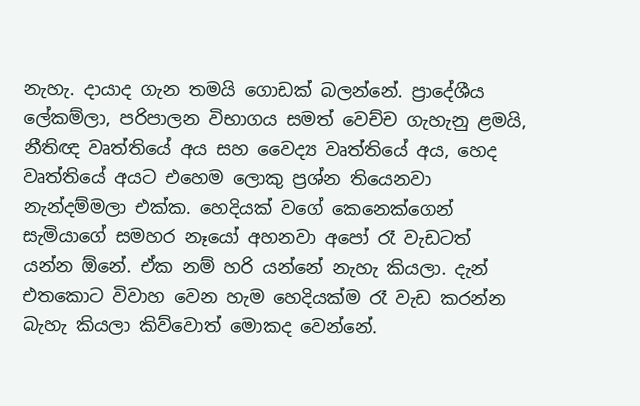නැහැ. දායාද ගැන තමයි ගොඩක් බලන්නේ. ප්‍රාදේශීය ලේකම්ලා, පරිපාලන විභාගය සමත් වෙච්ච ගැහැනු ළමයි, නීතිඥ වෘත්තියේ අය සහ වෛද්‍ය වෘත්තියේ අය, හෙද වෘත්තියේ අයට එහෙම ලොකු ප්‍රශ්න තියෙනවා නැන්දම්මලා එක්ක. හෙදියක් වගේ කෙනෙක්ගෙන් සැමියාගේ සමහර නෑයෝ අහනවා අපෝ රෑ වැඩටත් යන්න ඕනේ. ඒක නම් හරි යන්නේ නැහැ කියලා. දැන් එතකොට විවාහ වෙන හැම හෙදියක්ම රෑ වැඩ කරන්න බැහැ කියලා කිව්වොත් මොකද වෙන්නේ.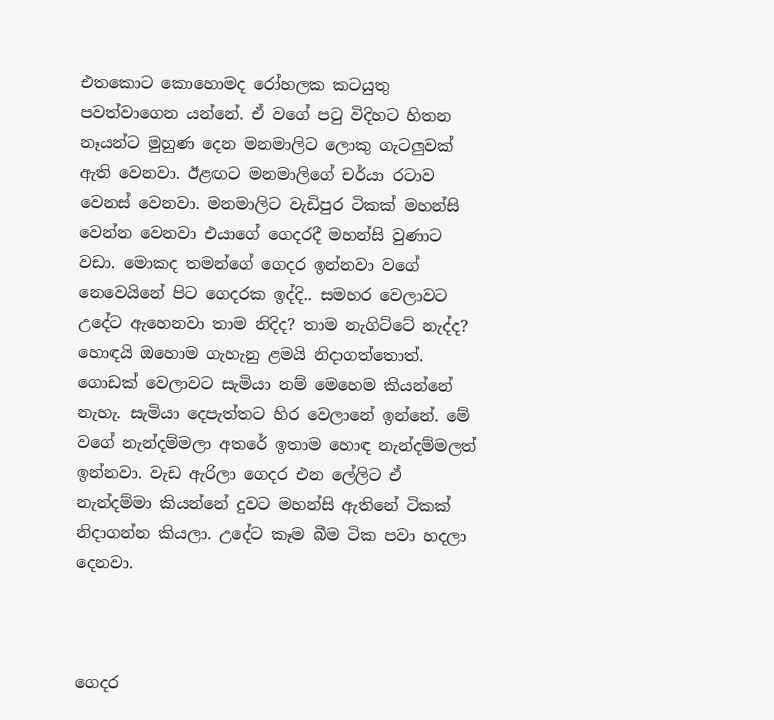එතකොට කොහොමද රෝහලක කටයුතු පවත්වාගෙන යන්නේ. ඒ වගේ පටු විදිහට හිතන නෑයන්ට මුහුණ දෙන මනමාලිට ලොකු ගැටලුවක් ඇති වෙනවා. ඊළඟට මනමාලිගේ චර්යා රටාව වෙනස් වෙනවා. මනමාලිට වැඩිපුර ටිකක් මහන්සි වෙන්න වෙනවා එයාගේ ගෙදරදී මහන්සි වුණාට වඩා. මොකද තමන්ගේ ගෙදර ඉන්නවා වගේ නෙවෙයිනේ පිට ගෙදරක ඉද්දි.. සමහර වෙලාවට උදේට ඇහෙනවා තාම නිදිද? තාම නැගිට්ටේ නැද්ද? හොඳයි ඔහොම ගැහැනු ළමයි නිදාගත්තොත්. ගොඩක් වෙලාවට සැමියා නම් මෙහෙම කියන්නේ නැහැ. සැමියා දෙපැත්තට හිර වෙලානේ ඉන්නේ. මේ වගේ නැන්දම්මලා අතරේ ඉතාම හොඳ නැන්දම්මලත් ඉන්නවා. වැඩ ඇරිලා ගෙදර එන ලේලිට ඒ නැන්දම්මා කියන්නේ දුවට මහන්සි ඇතිනේ ටිකක් නිදාගන්න කියලා. උදේට කෑම බීම ටික පවා හදලා දෙනවා.



ගෙදර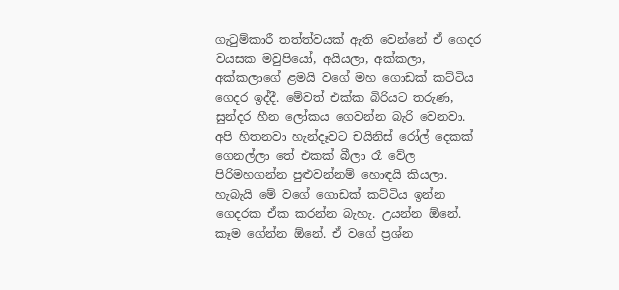ගැටුම්කාරී තත්ත්වයක් ඇති වෙන්නේ ඒ ගෙදර වයසක මවුපියෝ, අයියලා, අක්කලා, අක්කලාගේ ළමයි වගේ මහ ගොඩක් කට්ටිය ගෙදර ඉද්දී. මේවත් එක්ක බිරියට තරුණ, සුන්දර හීන ලෝකය ගෙවන්න බැරි වෙනවා. අපි හිතනවා හැන්දෑවට චයිනිස් රෝල් දෙකක් ගෙනල්ලා තේ එකක් බීලා රෑ වේල පිරිමහගන්න පුළුවන්නම් හොඳයි කියලා. හැබැයි මේ වගේ ගොඩක් කට්ටිය ඉන්න ගෙදරක ඒක කරන්න බැහැ. උයන්න ඕනේ. කෑම ගේන්න ඕනේ. ඒ වගේ ප්‍රශ්න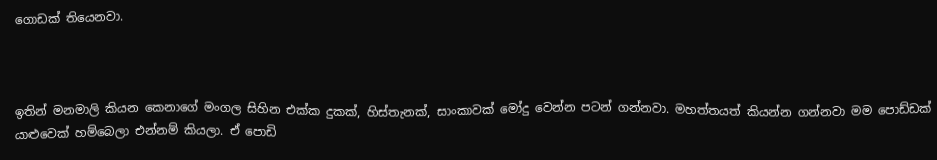ගොඩක් තියෙනවා.



ඉතින් මනමාලි කියන කෙනාගේ මංගල සිහින එක්ක දුකක්, හිස්තැනක්, සාංකාවක් මෝදු වෙන්න පටන් ගන්නවා. මහත්තයත් කියන්න ගන්නවා මම පොඩ්ඩක් යාළුවෙක් හම්බෙලා එන්නම් කියලා. ඒ පොඩි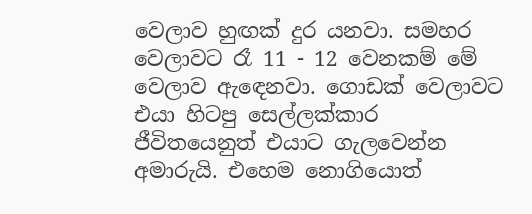වෙලාව හුඟක් දුර යනවා. සමහර වෙලාවට රෑ 11 - 12 වෙනකම් මේ වෙලාව ඇඳෙනවා. ගොඩක් වෙලාවට එයා හිටපු සෙල්ලක්කාර ජීවිතයෙනුත් එයාට ගැලවෙන්න අමාරුයි. එහෙම නොගියොත්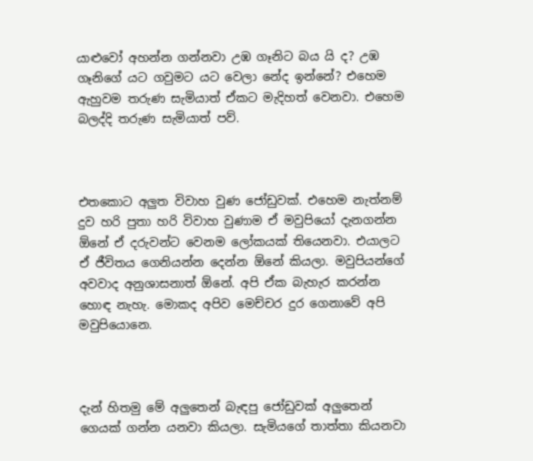යාළුවෝ අහන්න ගන්නවා උඹ ගෑනිට බය යි ද? උඹ ගෑනිගේ යට ගවුමට යට වෙලා නේද ඉන්නේ? එහෙම ඇහුවම තරුණ සැමියාත් ඒකට මැදිහත් වෙනවා. එහෙම බලද්දි තරුණ සැමියාත් පව්.



එතකොට අලුත විවාහ වුණ ජෝඩුවක්. එහෙම නැත්නම් දුව හරි පුතා හරි විවාහ වුණාම ඒ මවුපියෝ දැනගන්න ඕනේ ඒ දරුවන්ට වෙනම ලෝකයක් තියෙනවා. එයාලට ඒ ජීවිතය ගෙනියන්න දෙන්න ඕනේ කියලා. මවුපියන්ගේ අවවාද අනුශාසනාත් ඕනේ. අපි ඒක බැහැර කරන්න හොඳ නැහැ. මොකද අපිව මෙච්චර දුර ගෙනාවේ අපි මවුපියොනෙ.



දැන් හිතමු මේ අලුතෙන් බැඳපු ජෝඩුවක් අලුතෙන් ගෙයක් ගන්න යනවා කියලා. සැමියගේ තාත්තා කියනවා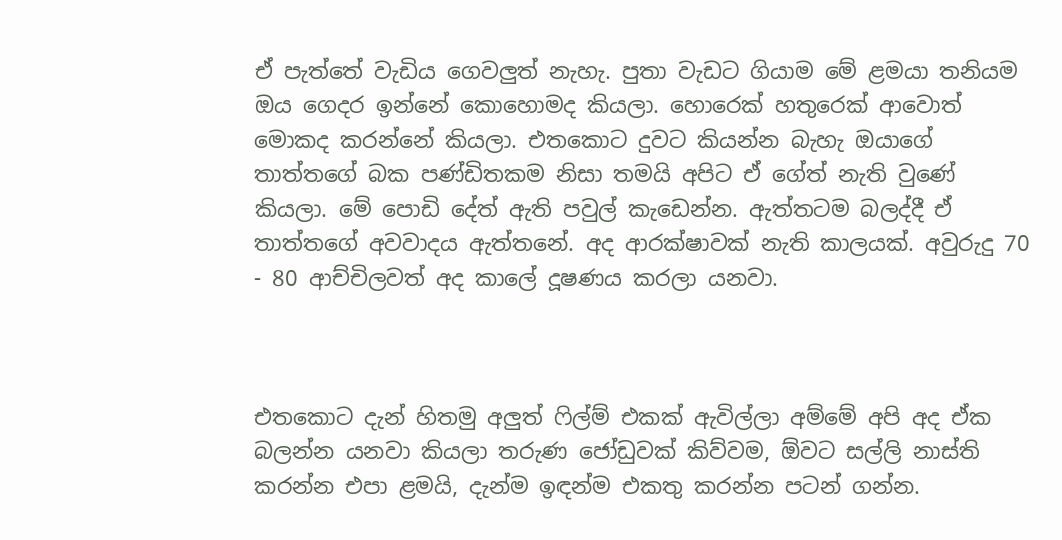ඒ පැත්තේ වැඩිය ගෙවලුත් නැහැ. පුතා වැඩට ගියාම මේ ළමයා තනියම ඔය ගෙදර ඉන්නේ කොහොමද කියලා. හොරෙක් හතුරෙක් ආවොත් මොකද කරන්නේ කියලා. එතකොට දුවට කියන්න බැහැ ඔයාගේ තාත්තගේ බක පණ්ඩිතකම නිසා තමයි අපිට ඒ ගේත් නැති වුණේ කියලා. මේ පොඩි දේත් ඇති පවුල් කැඩෙන්න. ඇත්තටම බලද්දී ඒ තාත්තගේ අවවාදය ඇත්තනේ. අද ආරක්ෂාවක් නැති කාලයක්. අවුරුදු 70 - 80 ආච්චිලවත් අද කාලේ දූෂණය කරලා යනවා.



එතකොට දැන් හිතමු අලුත් ෆිල්ම් එකක් ඇවිල්ලා අම්මේ අපි අද ඒක බලන්න යනවා කියලා තරුණ ජෝඩුවක් කිව්වම, ඕවට සල්ලි නාස්ති කරන්න එපා ළමයි, දැන්ම ඉඳන්ම එකතු කරන්න පටන් ගන්න.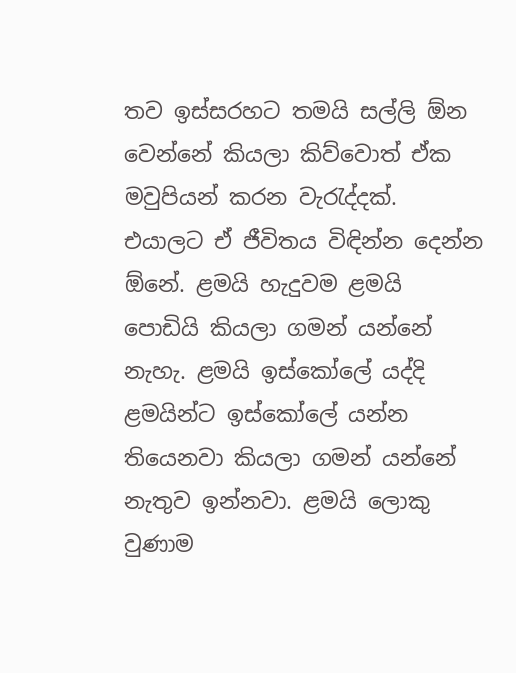තව ඉස්සරහට තමයි සල්ලි ඕන වෙන්නේ කියලා කිව්වොත් ඒක මවුපියන් කරන වැරැද්දක්. එයාලට ඒ ජීවිතය විඳින්න දෙන්න ඕනේ. ළමයි හැදුවම ළමයි පොඩියි කියලා ගමන් යන්නේ නැහැ. ළමයි ඉස්කෝලේ යද්දි ළමයින්ට ඉස්කෝලේ යන්න තියෙනවා කියලා ගමන් යන්නේ නැතුව ඉන්නවා. ළමයි ලොකු වුණාම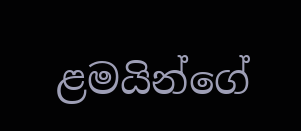ළමයින්ගේ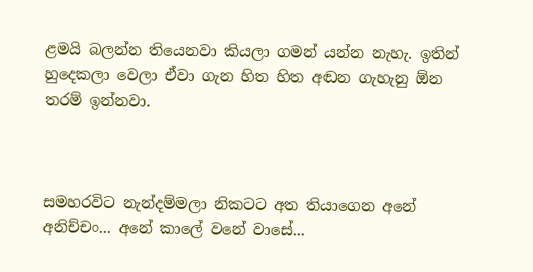ළමයි බලන්න තියෙනවා කියලා ගමන් යන්න නැහැ. ඉතින් හුදෙකලා වෙලා ඒවා ගැන හිත හිත අඬන ගැහැනු ඕන තරම් ඉන්නවා.



සමහරවිට නැන්දම්මලා නිකටට අත තියාගෙන අනේ අනිච්චං... අනේ කාලේ වනේ වාසේ...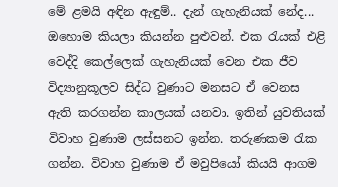මේ ළමයි අඳින ඇඳුම්.. දැන් ගැහැනියක් නේද... ඔහොම කියලා කියන්න පුළුවන්. එක රැයක් එළි වෙද්දි කෙල්ලෙක් ගැහැනියක් වෙන එක ජීව විද්‍යානුකූලව සිද්ධ වුණාට මනසට ඒ වෙනස ඇති කරගන්න කාලයක් යනවා. ඉතින් යුවතියක් විවාහ වුණාම ලස්සනට ඉන්න. තරුණකම රැක ගන්න. විවාහ වුණාම ඒ මවුපියෝ කියයි ආගම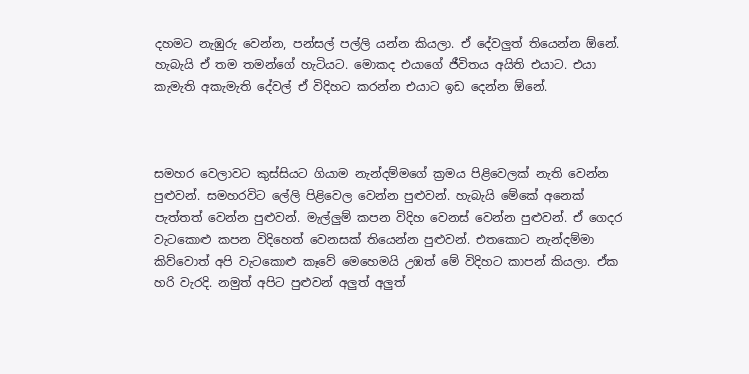දහමට නැඹුරු වෙන්න, පන්සල් පල්ලි යන්න කියලා. ඒ දේවලුත් තියෙන්න ඕනේ. හැබැයි ඒ තම තමන්ගේ හැටියට. මොකද එයාගේ ජීවිතය අයිති එයාට. එයා කැමැති අකැමැති දේවල් ඒ විදිහට කරන්න එයාට ඉඩ දෙන්න ඕනේ.



සමහර වෙලාවට කුස්සියට ගියාම නැන්දම්මගේ ක්‍රමය පිළිවෙලක් නැති වෙන්න පුළුවන්. සමහරවිට ලේලි පිළිවෙල වෙන්න පුළුවන්. හැබැයි මේකේ අනෙක් පැත්තත් වෙන්න පුළුවන්. මැල්ලුම් කපන විදිහ වෙනස් වෙන්න පුළුවන්. ඒ ගෙදර වැටකොළු කපන විදිහෙත් වෙනසක් තියෙන්න පුළුවන්. එතකොට නැන්දම්මා කිව්වොත් අපි වැටකොළු කෑවේ මෙහෙමයි උඹත් මේ විදිහට කාපන් කියලා. ඒක හරි වැරදි. නමුත් අපිට පුළුවන් අලුත් අලුත්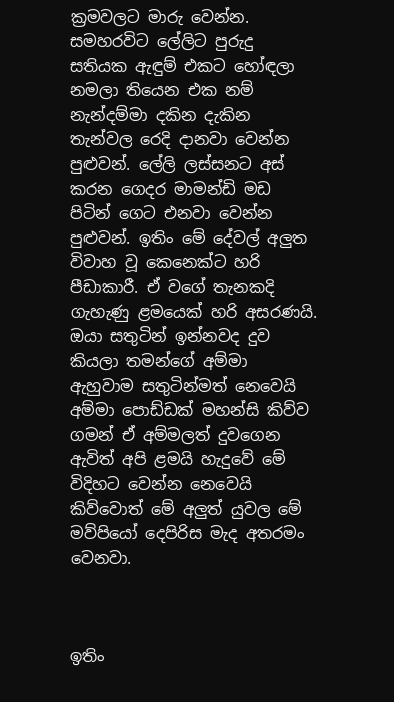ක්‍රමවලට මාරු වෙන්න. සමහරවිට ලේලිට පුරුදු සතියක ඇඳුම් එකට හෝඳලා නමලා තියෙන එක නම් නැන්දම්මා දකින දැකින තැන්වල රෙදි දානවා වෙන්න පුළුවන්. ලේලි ලස්සනට අස් කරන ගෙදර මාමන්ඩි මඩ පිටින් ගෙට එනවා වෙන්න පුළුවන්. ඉතිං මේ දේවල් අලුත විවාහ වූ කෙනෙක්ට හරි පීඩාකාරී. ඒ වගේ තැනකදි ගැහැණු ළමයෙක් හරි අසරණයි. ඔයා සතුටින් ඉන්නවද දුව කියලා තමන්ගේ අම්මා ඇහුවාම සතුටින්මත් නෙවෙයි අම්මා පොඩ්ඩක් මහන්සි කිව්ව ගමන් ඒ අම්මලත් දුවගෙන ඇවිත් අපි ළමයි හැදුවේ මේ විදිහට වෙන්න නෙවෙයි කිව්වොත් මේ අලුත් යුවල මේ මව්පියෝ දෙපිරිස මැද අතරමං වෙනවා.



ඉතිං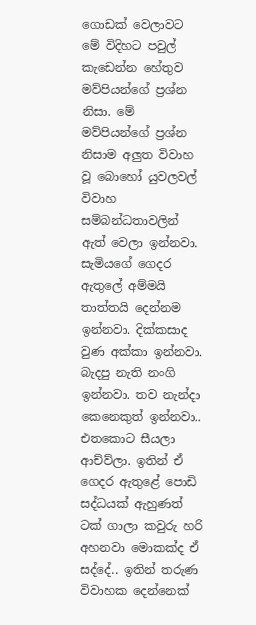ගොඩක් වෙලාවට මේ විදිහට පවුල් කැඩෙන්න හේතුව මව්පියන්ගේ ප්‍රශ්න නිසා. මේ මව්පියන්ගේ ප්‍රශ්න නිසාම අලුත විවාහ වූ බොහෝ යුවලවල් විවාහ සම්බන්ධතාවලින් ඇත් වෙලා ඉන්නවා. සැමියගේ ගෙදර ඇතුලේ අම්මයි තාත්තයි දෙන්නම ඉන්නවා. දික්කසාද වුණ අක්කා ඉන්නවා. බැදපු නැති නංගි ඉන්නවා. තව නැන්දා කෙනෙකුත් ඉන්නවා.. එතකොට සීයලා ආච්ව්ලා. ඉතින් ඒ ගෙදර ඇතුළේ පොඩි සද්ධයක් ඇහුණත් ටක් ගාලා කවුරු හරි අහනවා මොකක්ද ඒ සද්දේ.. ඉතින් තරුණ විවාහක දෙන්නෙක්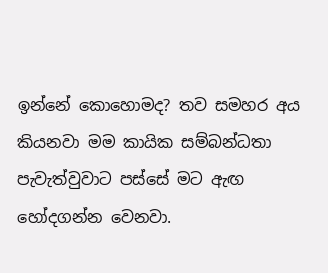ඉන්නේ කොහොමද? තව සමහර අය කියනවා මම කායික සම්බන්ධතා පැවැත්වුවාට පස්සේ මට ඇඟ හෝදගන්න වෙනවා.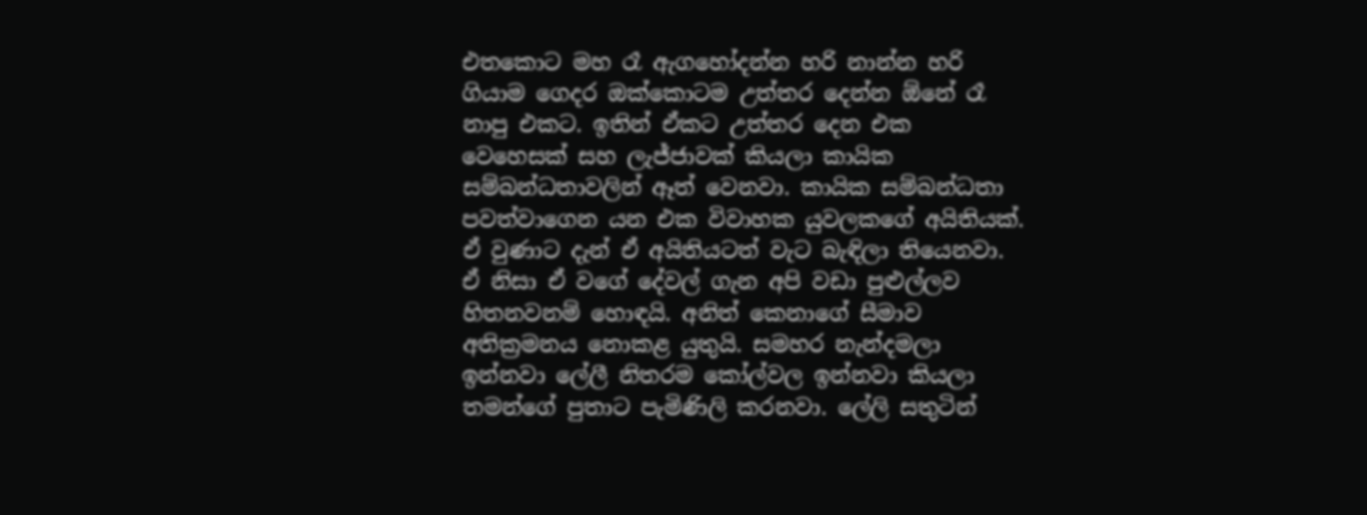එතකොට මහ රෑ ඇගහෝදන්න හරි නාන්න හරි ගියාම ගෙදර ඔක්කොටම උත්තර දෙන්න ඕනේ රෑ නාපු එකට. ඉතින් ඒකට උත්තර දෙන එක වෙහෙසක් සහ ලැජ්ජාවක් කියලා කායික සම්බන්ධතාවලින් ඈත් වෙනවා. කායික සම්බන්ධතා පවත්වාගෙන යන එක විවාහක යුවලකගේ අයිතියක්. ඒ වුණාට දැන් ඒ අයිතියටත් වැට බැඳිලා තියෙනවා. ඒ නිසා ඒ වගේ දේවල් ගැන අපි වඩා පුළුල්ලව හිතනවනම් හොඳයි. අනිත් කෙනාගේ සීමාව අතික්‍රමනය නොකළ යුතුයි. සමහර නැන්දමලා ඉන්නවා ලේලී නිතරම කෝල්වල ඉන්නවා කියලා තමන්ගේ පුතාට පැමිණිලි කරනවා. ලේලි සතුටින්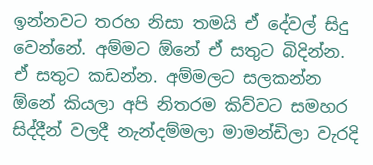ඉන්නවට තරහ නිසා තමයි ඒ දේවල් සිදු වෙන්නේ. අම්මට ඕනේ ඒ සතුට බිදින්න. ඒ සතුට කඩන්න. අම්මලට සලකන්න ඕනේ කියලා අපි නිතරම කිව්වට සමහර සිද්දීන් වලදී නැන්දම්මලා මාමන්ඩිලා වැරදි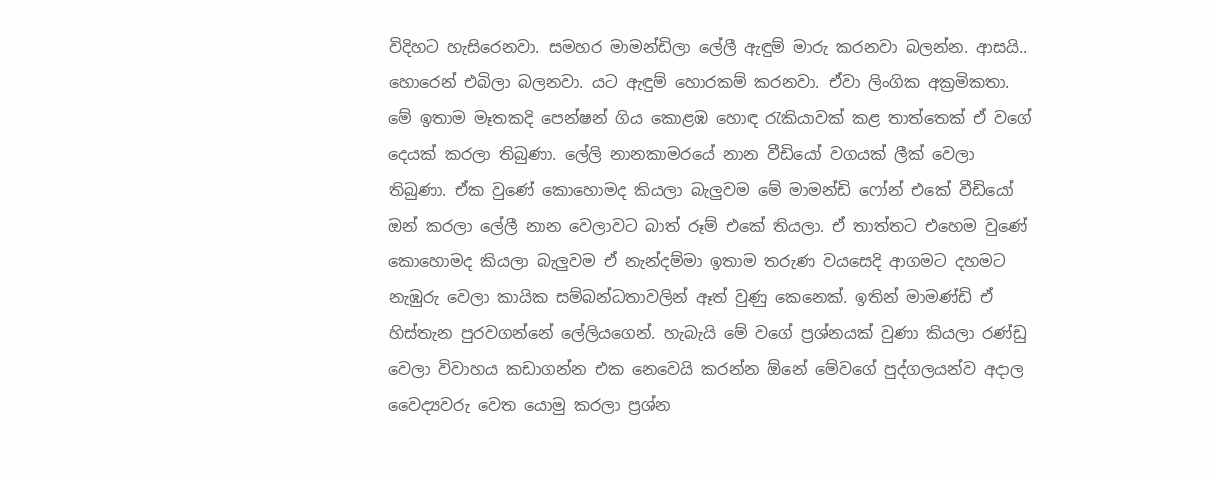විදිහට හැසිරෙනවා. සමහර මාමන්ඩිලා ලේලී ඇඳුම් මාරු කරනවා බලන්න. ආසයි.. හොරෙන් එබිලා බලනවා. යට ඇඳුම් හොරකම් කරනවා. ඒවා ලිංගික අක්‍රමිකතා. මේ ඉතාම මෑතකදි පෙන්ෂන් ගිය කොළඹ හොඳ රැකියාවක් කළ තාත්තෙක් ඒ වගේ දෙයක් කරලා තිබුණා. ලේලි නානකාමරයේ නාන වීඩියෝ වගයක් ලීක් වෙලා තිබුණා. ඒක වුණේ කොහොමද කියලා බැලුවම මේ මාමන්ඩි ෆෝන් එකේ වීඩියෝ ඔන් කරලා ලේලී නාන වෙලාවට බාත් රූම් එකේ තියලා. ඒ තාත්තට එහෙම වුණේ කොහොමද කියලා බැලුවම ඒ නැන්දම්මා ඉතාම තරුණ වයසෙදි ආගමට දහමට නැඹුරු වෙලා කායික සම්බන්ධතාවලින් ඈත් වුණු කෙනෙක්. ඉතින් මාමණ්ඩි ඒ හිස්තැන පුරවගන්නේ ලේලියගෙන්. හැබැයි මේ වගේ ප්‍රශ්නයක් වුණා කියලා රණ්ඩු වෙලා විවාහය කඩාගන්න එක නෙවෙයි කරන්න ඕනේ මේවගේ පුද්ගලයන්ව අදාල වෛද්‍යවරු වෙත යොමු කරලා ප්‍රශ්න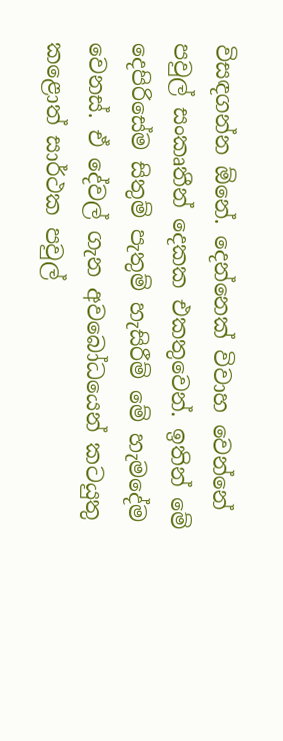විසඳගන්න ඕනේ. දෙන්නෙක් විවාහ වෙන්නේ පවුල් සංකෘතීන් දෙකක එකතුවෙන්. ඉතින් මේ දෙපිරිසේම සිතුම් පැතුම් හැසිරීම් මේ හැමදේම වෙනස්. ඒ දේවල් ගැන අවබෝධයෙන් කටයුතු කළොත් සාර්ථක පවුල්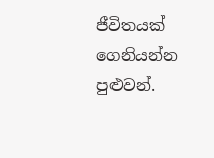ජීවිතයක් ගෙනියන්න පුළුවන්.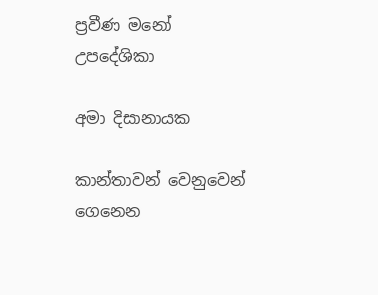ප්‍රවීණ මනෝ උපදේශිකා

අමා දිසානායක

කාන්තාවන් වෙනුවෙන් ගෙනෙන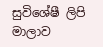සුවිශේෂී ලිපි මාලාව